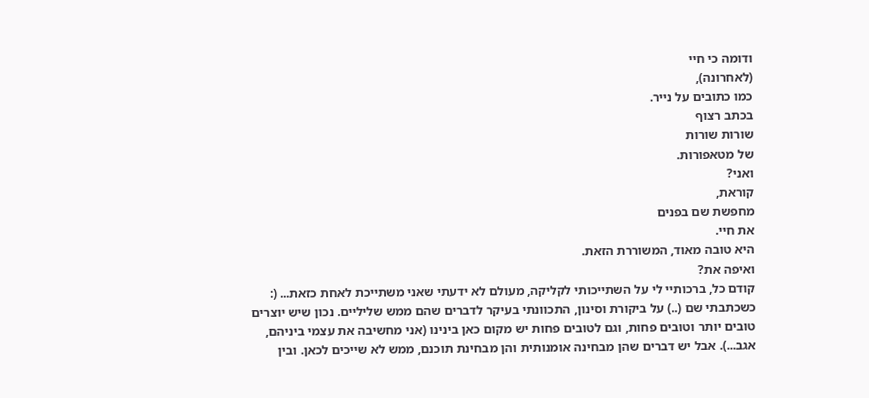ודומה כי חיי
(לאחרונה),
כמו כתובים על נייר.
בכתב רצוף
שורות שורות
של מטאפורות.
ואני?
קוראת,
מחפשת שם בפנים
את חיי.
היא טובה מאוד, המשוררת הזאת.
ואיפה את?
קודם כל, ברכותיי לי על השתייכותי לקליקה, מעולם לא ידעתי שאני משתייכת לאחת כזאת... (:
כשכתבתי שם (..) על ביקורת וסינון, התכוונתי בעיקר לדברים שהם ממש שליליים. נכון שיש יוצרים טובים יותר וטובים פחות, וגם לטובים פחות יש מקום כאן בינינו (אני מחשיבה את עצמי ביניהם, אגב...). אבל יש דברים שהן מבחינה אומנותית והן מבחינת תוכנם, ממש לא שייכים לכאן. ובין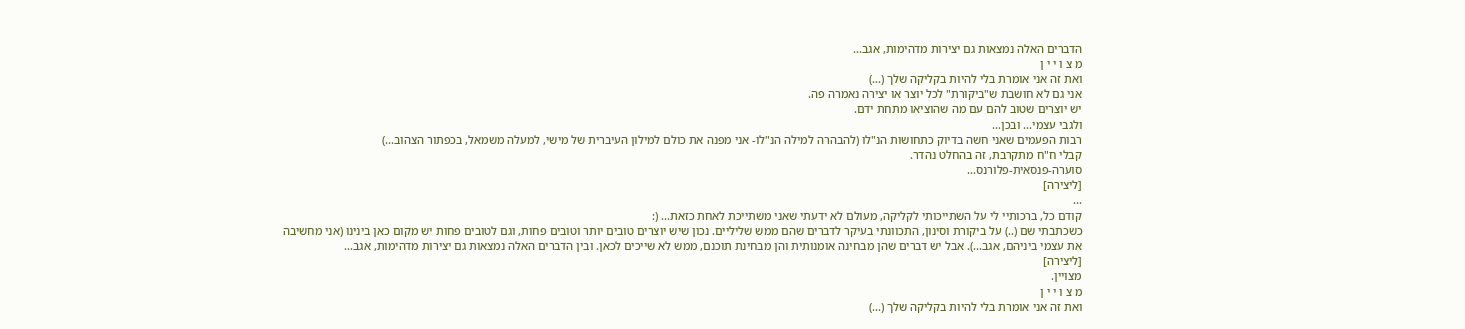הדברים האלה נמצאות גם יצירות מדהימות, אגב...
מ צ ו י י ן
ואת זה אני אומרת בלי להיות בקליקה שלך (...)
אני גם לא חושבת ש"ביקורת" לכל יוצר או יצירה נאמרה פה.
יש יוצרים שטוב להם עם מה שהוציאו מתחת ידם.
ולגבי עצמי... ובכן...
רבות הפעמים שאני חשה בדיוק כתחושות הנ"לו (להבהרה למילה הנ"לו- אני מפנה את כולם למילון העיברית של מישי, למעלה משמאל, בכפתור הצהוב...)
קבלי ח"ח מתקרבת, זה בהחלט נהדר.
סוערה-פנסאית-פלורנס...
[ליצירה]
...
קודם כל, ברכותיי לי על השתייכותי לקליקה, מעולם לא ידעתי שאני משתייכת לאחת כזאת... (:
כשכתבתי שם (..) על ביקורת וסינון, התכוונתי בעיקר לדברים שהם ממש שליליים. נכון שיש יוצרים טובים יותר וטובים פחות, וגם לטובים פחות יש מקום כאן בינינו (אני מחשיבה את עצמי ביניהם, אגב...). אבל יש דברים שהן מבחינה אומנותית והן מבחינת תוכנם, ממש לא שייכים לכאן. ובין הדברים האלה נמצאות גם יצירות מדהימות, אגב...
[ליצירה]
מצויין.
מ צ ו י י ן
ואת זה אני אומרת בלי להיות בקליקה שלך (...)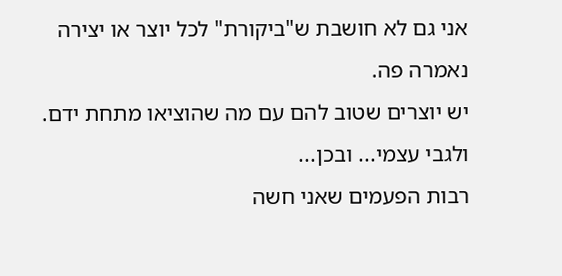אני גם לא חושבת ש"ביקורת" לכל יוצר או יצירה נאמרה פה.
יש יוצרים שטוב להם עם מה שהוציאו מתחת ידם.
ולגבי עצמי... ובכן...
רבות הפעמים שאני חשה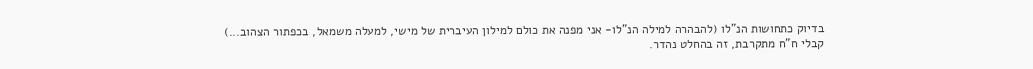בדיוק כתחושות הנ"לו (להבהרה למילה הנ"לו- אני מפנה את כולם למילון העיברית של מישי, למעלה משמאל, בכפתור הצהוב...)
קבלי ח"ח מתקרבת, זה בהחלט נהדר.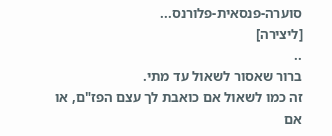סוערה-פנסאית-פלורנס...
[ליצירה]
..
ברור שאסור לשאול עד מתי.
זה כמו לשאול אם כואבת לך עצם הפז"ם, או אם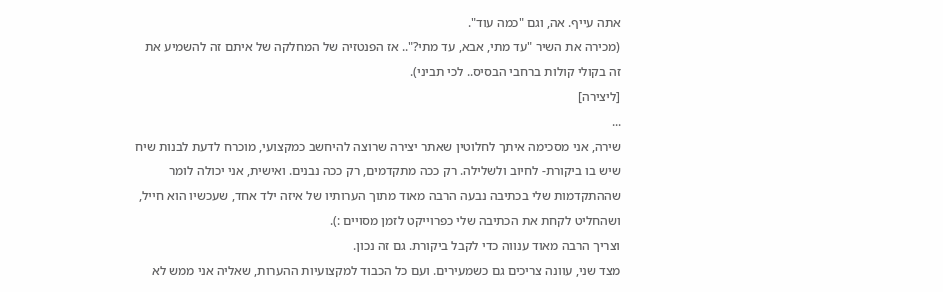אתה עייף. אה, וגם "כמה עוד".
(מכירה את השיר "עד מתי, אבא, עד מתי?".. אז הפנטזיה של המחלקה של איתם זה להשמיע את זה בקולי קולות ברחבי הבסיס.. לכי תביני).
[ליצירה]
...
שירה, אני מסכימה איתך לחלוטין שאתר יצירה שרוצה להיחשב כמקצועי, מוכרח לדעת לבנות שיח שיש בו ביקורת- לחיוב ולשלילה. רק ככה מתקדמים, רק ככה נבנים. ואישית, אני יכולה לומר שההתקדמות שלי בכתיבה נבעה הרבה מאוד מתוך הערותיו של איזה ילד אחד, שעכשיו הוא חייל, ושהחליט לקחת את הכתיבה שלי כפרוייקט לזמן מסויים :).
וצריך הרבה מאוד ענווה כדי לקבל ביקורת. גם זה נכון.
מצד שני, עוונה צריכים גם כשמעירים. ועם כל הכבוד למקצועיות ההערות, שאליה אני ממש לא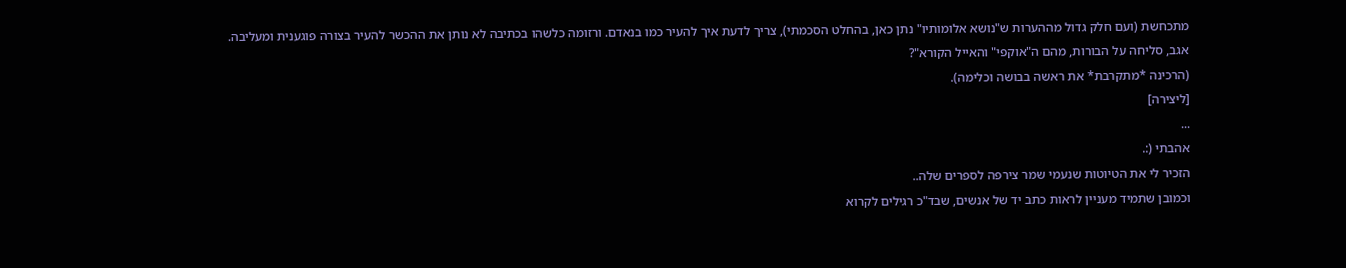מתכחשת (ועם חלק גדול מההערות ש"נושא אלומותיו" נתן כאן, בהחלט הסכמתי), צריך לדעת איך להעיר כמו בנאדם. ורזומה כלשהו בכתיבה לא נותן את ההכשר להעיר בצורה פוגענית ומעליבה.
אגב, סליחה על הבורות, מהם ה"אוקפי" והאייל הקורא"?
(הרכינה *מתקרבת* את ראשה בבושה וכלימה).
[ליצירה]
...
אהבתי (:.
הזכיר לי את הטיוטות שנעמי שמר צירפה לספרים שלה..
וכמובן שתמיד מעניין לראות כתב יד של אנשים, שבד"כ רגילים לקרוא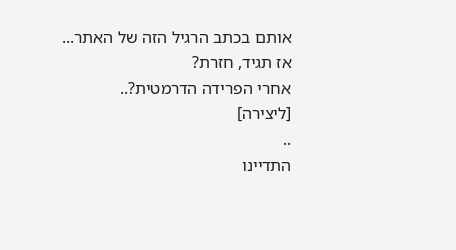אותם בכתב הרגיל הזה של האתר...
אז תגיד, חזרת?
אחרי הפרידה הדרמטית?..
[ליצירה]
..
התדיינו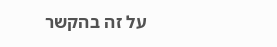על זה בהקשר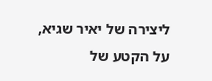ליצירה של יאיר שגיא, על הקטע של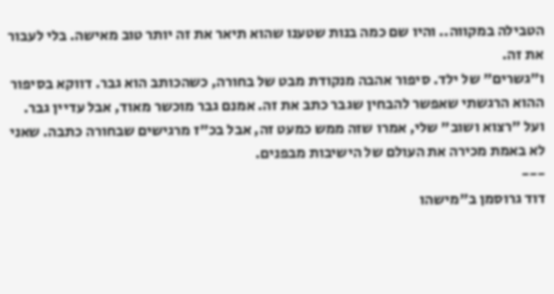הטבילה במקווה.. והיו שם כמה בנות שטענו שהוא תיאר את זה יותר טוב מאישה. בלי לעבור את זה.
ו"גשרים" של ילד. סיפור אהבה מנקודת מבט של בחורה, כשהכותב הוא גבר. דווקא בסיפור ההוא הרגשתי שאפשר להבחין שגבר כתב את זה. אמנם גבר מוכשר מאוד, אבל עדיין גבר.
ועל "רצוא ושוב" שלי, אמרו שזה ממש כמעט זה, אבל בכ"ז מרגישים שבחורה כתבה. שאני לא באמת מכירה את העולם של הישיבות מבפנים.
---
דוד גרוסמן ב"מישהו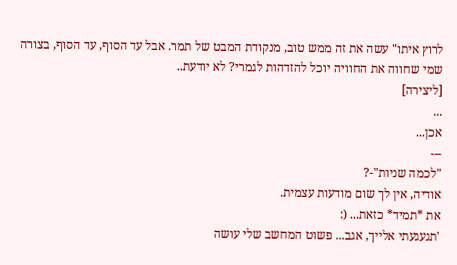לרוץ איתו" עשה את זה ממש טוב, מנקודת המבט של תמר. אבל עד הסוף, עד הסוף, בצורה שמי שחווה את החוויה יוכל להזדהות לגמרי? לא יודעת..
[ליצירה]
...
אכן...
---
"לכמה שניות"-?
אודיה, אין לך שום מודעות עצמית.
את *תמיד* כזאת... (:
'תגעגעתי אלייך, אגב... פשוט המחשב שלי עושה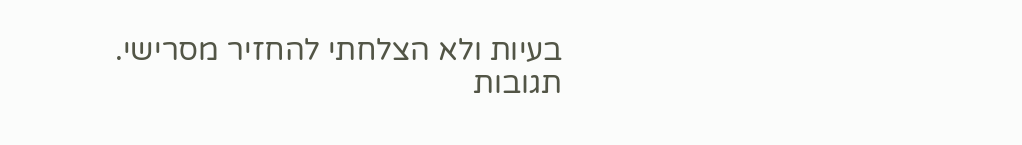בעיות ולא הצלחתי להחזיר מסרישי.
תגובות